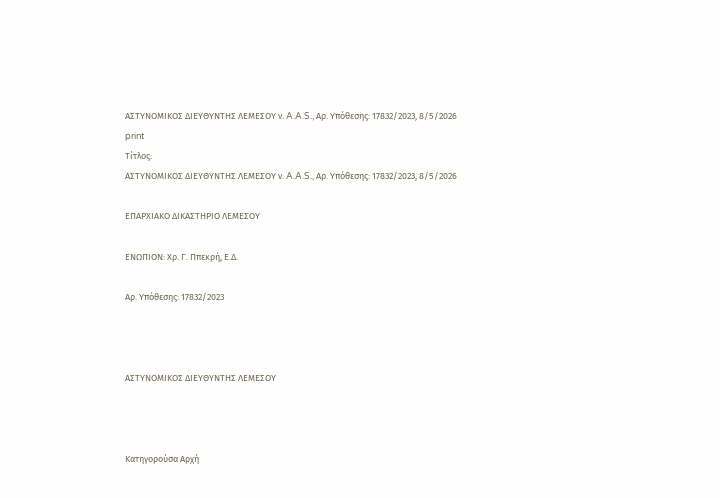ΑΣΤΥΝΟΜΙΚΟΣ ΔΙΕΥΘΥΝΤΗΣ ΛΕΜΕΣΟΥ ν. A.A.S., Αρ. Υπόθεσης: 17832/2023, 8/5/2026
print
Τίτλος:
ΑΣΤΥΝΟΜΙΚΟΣ ΔΙΕΥΘΥΝΤΗΣ ΛΕΜΕΣΟΥ ν. A.A.S., Αρ. Υπόθεσης: 17832/2023, 8/5/2026

ΕΠΑΡΧΙΑΚΟ ΔΙΚΑΣΤΗΡΙΟ ΛΕΜΕΣΟΥ

ΕΝΩΠΙΟΝ: Χρ. Γ. Ππεκρή, Ε.Δ.

Αρ. Υπόθεσης: 17832/2023



ΑΣΤΥΝΟΜΙΚΟΣ ΔΙΕΥΘΥΝΤΗΣ ΛΕΜΕΣΟΥ



Κατηγορούσα Αρχή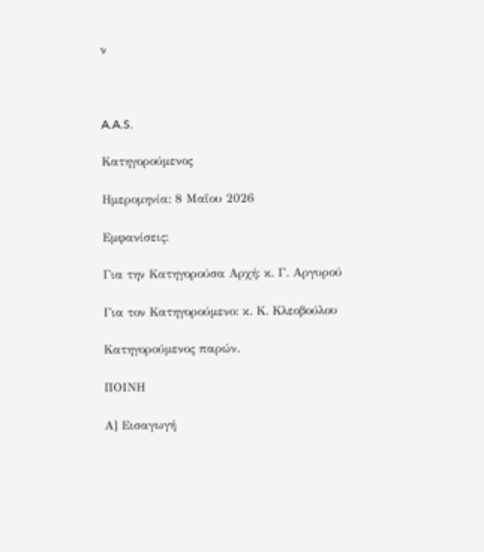ν



A.A.S.

Κατηγορούμενος

Ημερομηνία: 8 Μαΐου 2026

Εμφανίσεις:

Για την Κατηγορούσα Αρχή: κ. Γ. Αργυρού

Για τον Κατηγορούμενο: κ. Κ. Κλεοβούλου

Κατηγορούμενος παρών.

ΠΟΙΝΗ

Α] Εισαγωγή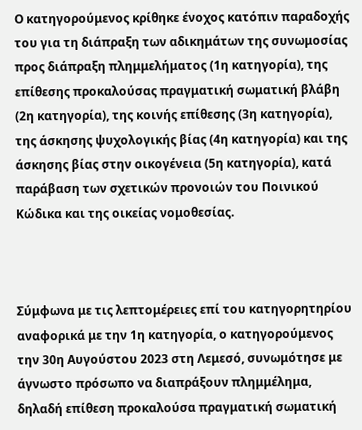Ο κατηγορούμενος κρίθηκε ένοχος κατόπιν παραδοχής του για τη διάπραξη των αδικημάτων της συνωμοσίας προς διάπραξη πλημμελήματος (1η κατηγορία), της επίθεσης προκαλούσας πραγματική σωματική βλάβη (2η κατηγορία), της κοινής επίθεσης (3η κατηγορία), της άσκησης ψυχολογικής βίας (4η κατηγορία) και της άσκησης βίας στην οικογένεια (5η κατηγορία), κατά παράβαση των σχετικών προνοιών του Ποινικού Κώδικα και της οικείας νομοθεσίας.



Σύμφωνα με τις λεπτομέρειες επί του κατηγορητηρίου αναφορικά με την 1η κατηγορία, ο κατηγορούμενος την 30η Αυγούστου 2023 στη Λεμεσό, συνωμότησε με άγνωστο πρόσωπο να διαπράξουν πλημμέλημα, δηλαδή επίθεση προκαλούσα πραγματική σωματική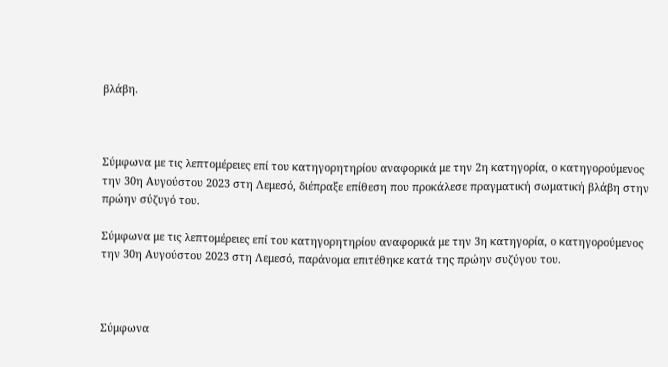βλάβη.



Σύμφωνα με τις λεπτομέρειες επί του κατηγορητηρίου αναφορικά με την 2η κατηγορία, ο κατηγορούμενος την 30η Αυγούστου 2023 στη Λεμεσό, διέπραξε επίθεση που προκάλεσε πραγματική σωματική βλάβη στην πρώην σύζυγό του.

Σύμφωνα με τις λεπτομέρειες επί του κατηγορητηρίου αναφορικά με την 3η κατηγορία, ο κατηγορούμενος την 30η Αυγούστου 2023 στη Λεμεσό, παράνομα επιτέθηκε κατά της πρώην συζύγου του.



Σύμφωνα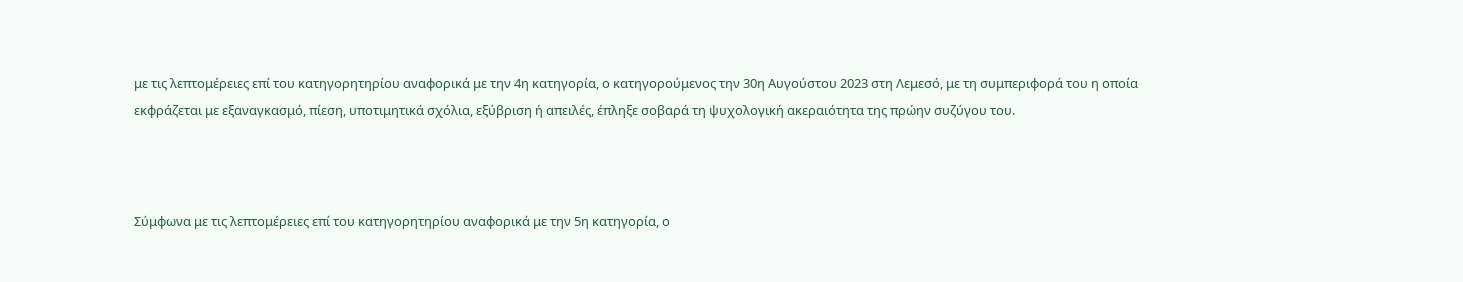με τις λεπτομέρειες επί του κατηγορητηρίου αναφορικά με την 4η κατηγορία, ο κατηγορούμενος την 30η Αυγούστου 2023 στη Λεμεσό, με τη συμπεριφορά του η οποία εκφράζεται με εξαναγκασμό, πίεση, υποτιμητικά σχόλια, εξύβριση ή απειλές, έπληξε σοβαρά τη ψυχολογική ακεραιότητα της πρώην συζύγου του.



Σύμφωνα με τις λεπτομέρειες επί του κατηγορητηρίου αναφορικά με την 5η κατηγορία, ο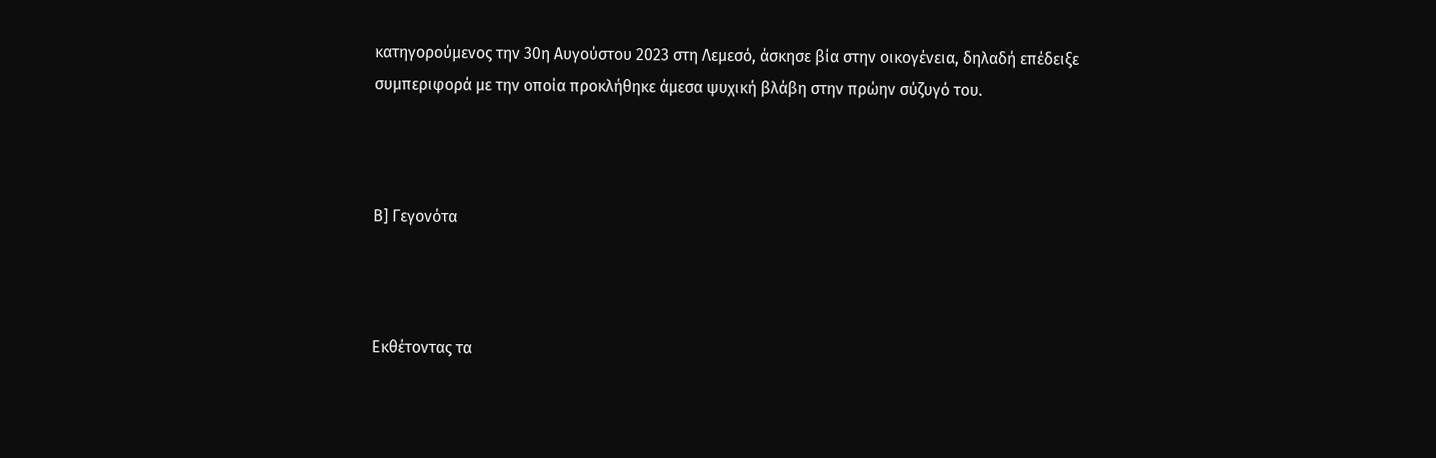κατηγορούμενος την 30η Αυγούστου 2023 στη Λεμεσό, άσκησε βία στην οικογένεια, δηλαδή επέδειξε συμπεριφορά με την οποία προκλήθηκε άμεσα ψυχική βλάβη στην πρώην σύζυγό του.



Β] Γεγονότα



Εκθέτοντας τα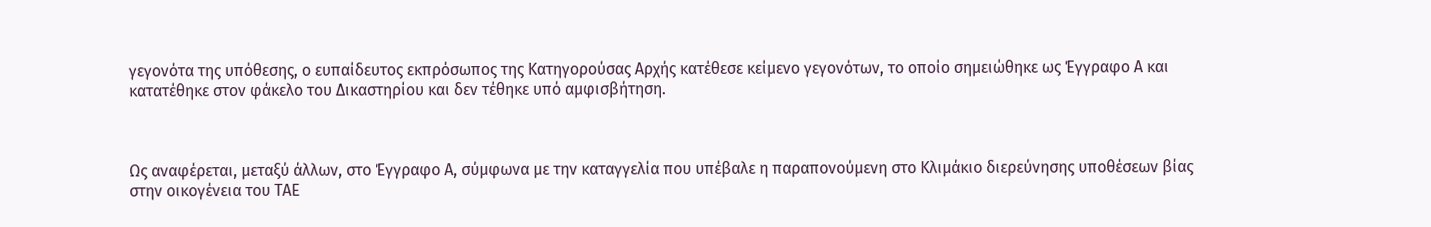γεγονότα της υπόθεσης, ο ευπαίδευτος εκπρόσωπος της Κατηγορούσας Αρχής κατέθεσε κείμενο γεγονότων, το οποίο σημειώθηκε ως Έγγραφο Α και κατατέθηκε στον φάκελο του Δικαστηρίου και δεν τέθηκε υπό αμφισβήτηση.



Ως αναφέρεται, μεταξύ άλλων, στο Έγγραφο Α, σύμφωνα με την καταγγελία που υπέβαλε η παραπονούμενη στο Κλιμάκιο διερεύνησης υποθέσεων βίας στην οικογένεια του ΤΑΕ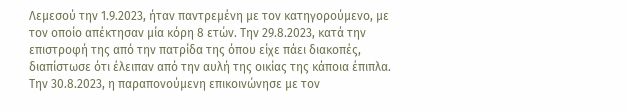Λεμεσού την 1.9.2023, ήταν παντρεμένη με τον κατηγορούμενο, με τον οποίο απέκτησαν μία κόρη 8 ετών. Την 29.8.2023, κατά την επιστροφή της από την πατρίδα της όπου είχε πάει διακοπές, διαπίστωσε ότι έλειπαν από την αυλή της οικίας της κάποια έπιπλα. Την 30.8.2023, η παραπονούμενη επικοινώνησε με τον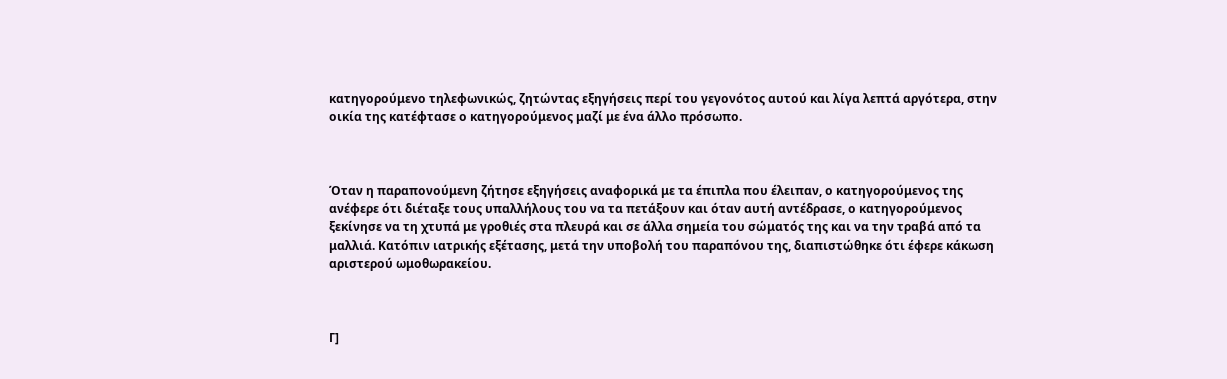κατηγορούμενο τηλεφωνικώς, ζητώντας εξηγήσεις περί του γεγονότος αυτού και λίγα λεπτά αργότερα, στην οικία της κατέφτασε ο κατηγορούμενος μαζί με ένα άλλο πρόσωπο.



Όταν η παραπονούμενη ζήτησε εξηγήσεις αναφορικά με τα έπιπλα που έλειπαν, ο κατηγορούμενος της ανέφερε ότι διέταξε τους υπαλλήλους του να τα πετάξουν και όταν αυτή αντέδρασε, ο κατηγορούμενος ξεκίνησε να τη χτυπά με γροθιές στα πλευρά και σε άλλα σημεία του σώματός της και να την τραβά από τα μαλλιά. Κατόπιν ιατρικής εξέτασης, μετά την υποβολή του παραπόνου της, διαπιστώθηκε ότι έφερε κάκωση αριστερού ωμοθωρακείου.



Γ]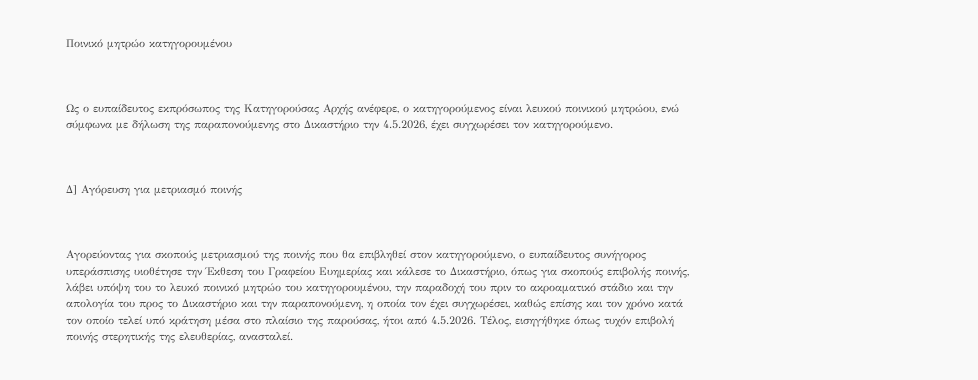Ποινικό μητρώο κατηγορουμένου



Ως ο ευπαίδευτος εκπρόσωπος της Κατηγορούσας Αρχής ανέφερε, ο κατηγορούμενος είναι λευκού ποινικού μητρώου, ενώ σύμφωνα με δήλωση της παραπονούμενης στο Δικαστήριο την 4.5.2026, έχει συγχωρέσει τον κατηγορούμενο.



Δ] Αγόρευση για μετριασμό ποινής



Αγορεύοντας για σκοπούς μετριασμού της ποινής που θα επιβληθεί στον κατηγορούμενο, ο ευπαίδευτος συνήγορος υπεράσπισης υιοθέτησε την Έκθεση του Γραφείου Ευημερίας και κάλεσε το Δικαστήριο, όπως για σκοπούς επιβολής ποινής, λάβει υπόψη του το λευκό ποινικό μητρώο του κατηγορουμένου, την παραδοχή του πριν το ακροαματικό στάδιο και την απολογία του προς το Δικαστήριο και την παραπονούμενη, η οποία τον έχει συγχωρέσει, καθώς επίσης και τον χρόνο κατά τον οποίο τελεί υπό κράτηση μέσα στο πλαίσιο της παρούσας, ήτοι από 4.5.2026. Τέλος, εισηγήθηκε όπως τυχόν επιβολή ποινής στερητικής της ελευθερίας, ανασταλεί.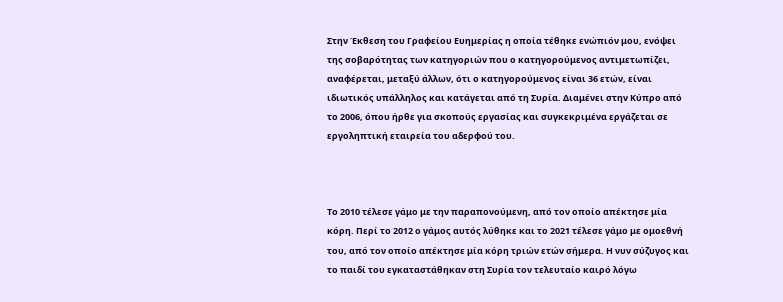Στην Έκθεση του Γραφείου Ευημερίας η οποία τέθηκε ενώπιόν μου, ενόψει της σοβαρότητας των κατηγοριών που ο κατηγορούμενος αντιμετωπίζει, αναφέρεται, μεταξύ άλλων, ότι ο κατηγορούμενος είναι 36 ετών, είναι ιδιωτικός υπάλληλος και κατάγεται από τη Συρία. Διαμένει στην Κύπρο από το 2006, όπου ήρθε για σκοπούς εργασίας και συγκεκριμένα εργάζεται σε εργοληπτική εταιρεία του αδερφού του.



Το 2010 τέλεσε γάμο με την παραπονούμενη, από τον οποίο απέκτησε μία κόρη. Περί το 2012 ο γάμος αυτός λύθηκε και το 2021 τέλεσε γάμο με ομοεθνή του, από τον οποίο απέκτησε μία κόρη τριών ετών σήμερα. Η νυν σύζυγος και το παιδί του εγκαταστάθηκαν στη Συρία τον τελευταίο καιρό λόγω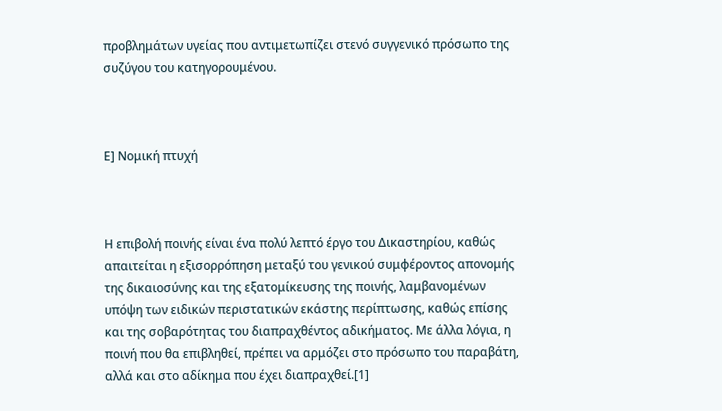προβλημάτων υγείας που αντιμετωπίζει στενό συγγενικό πρόσωπο της συζύγου του κατηγορουμένου.



Ε] Νομική πτυχή



Η επιβολή ποινής είναι ένα πολύ λεπτό έργο του Δικαστηρίου, καθώς απαιτείται η εξισορρόπηση μεταξύ του γενικού συμφέροντος απονομής της δικαιοσύνης και της εξατομίκευσης της ποινής, λαμβανομένων υπόψη των ειδικών περιστατικών εκάστης περίπτωσης, καθώς επίσης και της σοβαρότητας του διαπραχθέντος αδικήματος. Με άλλα λόγια, η ποινή που θα επιβληθεί, πρέπει να αρμόζει στο πρόσωπο του παραβάτη, αλλά και στο αδίκημα που έχει διαπραχθεί.[1]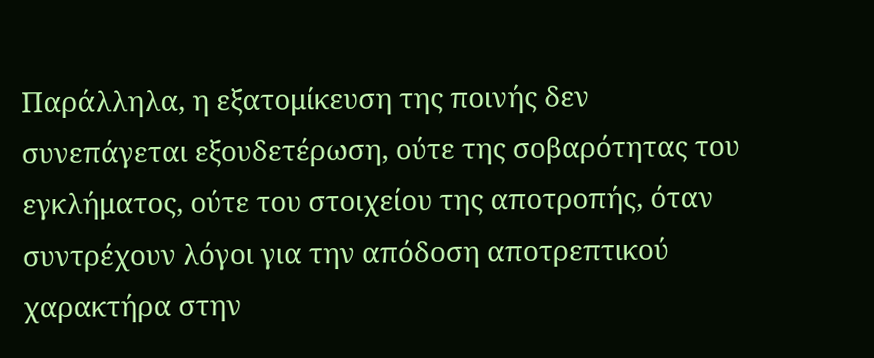Παράλληλα, η εξατομίκευση της ποινής δεν συνεπάγεται εξουδετέρωση, ούτε της σοβαρότητας του εγκλήματος, ούτε του στοιχείου της αποτροπής, όταν συντρέχουν λόγοι για την απόδοση αποτρεπτικού χαρακτήρα στην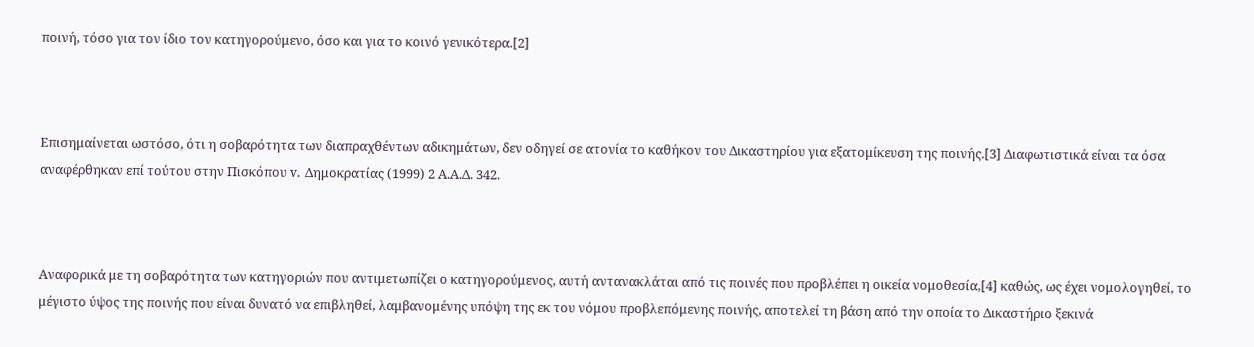ποινή, τόσο για τον ίδιο τον κατηγορούμενο, όσο και για το κοινό γενικότερα.[2]



Επισημαίνεται ωστόσο, ότι η σοβαρότητα των διαπραχθέντων αδικημάτων, δεν οδηγεί σε ατονία το καθήκον του Δικαστηρίου για εξατομίκευση της ποινής.[3] Διαφωτιστικά είναι τα όσα αναφέρθηκαν επί τούτου στην Πισκόπου v. Δημοκρατίας (1999) 2 Α.Α.Δ. 342.



Αναφορικά με τη σοβαρότητα των κατηγοριών που αντιμετωπίζει ο κατηγορούμενος, αυτή αντανακλάται από τις ποινές που προβλέπει η οικεία νομοθεσία,[4] καθώς, ως έχει νομολογηθεί, το μέγιστο ύψος της ποινής που είναι δυνατό να επιβληθεί, λαμβανομένης υπόψη της εκ του νόμου προβλεπόμενης ποινής, αποτελεί τη βάση από την οποία το Δικαστήριο ξεκινά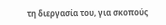τη διεργασία του, για σκοπούς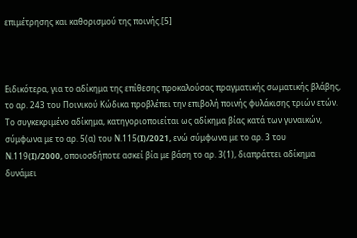επιμέτρησης και καθορισμού της ποινής.[5]



Ειδικότερα, για το αδίκημα της επίθεσης προκαλούσας πραγματικής σωματικής βλάβης, το αρ. 243 του Ποινικού Κώδικα προβλέπει την επιβολή ποινής φυλάκισης τριών ετών. Το συγκεκριμένο αδίκημα, κατηγοριοποιείται ως αδίκημα βίας κατά των γυναικών, σύμφωνα με το αρ. 5(α) του Ν.115(I)/2021, ενώ σύμφωνα με το αρ. 3 του Ν.119(I)/2000, οποιοσδήποτε ασκεί βία με βάση το αρ. 3(1), διαπράττει αδίκημα δυνάμει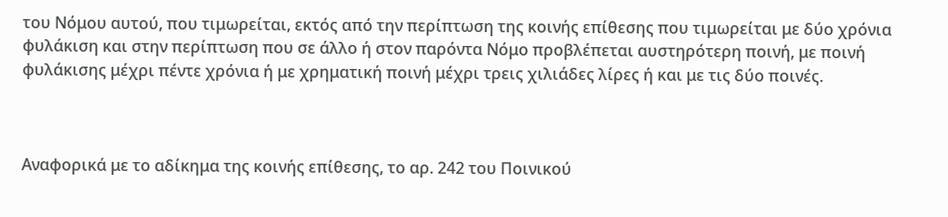του Νόμου αυτού, που τιμωρείται, εκτός από την περίπτωση της κοινής επίθεσης που τιμωρείται με δύο χρόνια φυλάκιση και στην περίπτωση που σε άλλο ή στον παρόντα Νόμο προβλέπεται αυστηρότερη ποινή, με ποινή φυλάκισης μέχρι πέντε χρόνια ή με χρηματική ποινή μέχρι τρεις χιλιάδες λίρες ή και με τις δύο ποινές.



Αναφορικά με το αδίκημα της κοινής επίθεσης, το αρ. 242 του Ποινικού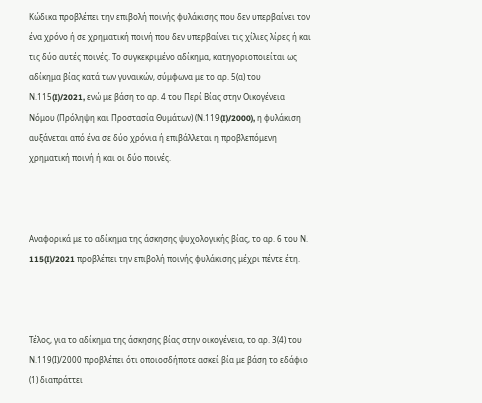Κώδικα προβλέπει την επιβολή ποινής φυλάκισης που δεν υπερβαίνει τον ένα χρόνο ή σε χρηματική ποινή που δεν υπερβαίνει τις χίλιες λίρες ή και τις δύο αυτές ποινές. Το συγκεκριμένο αδίκημα, κατηγοριοποιείται ως αδίκημα βίας κατά των γυναικών, σύμφωνα με το αρ. 5(α) του Ν.115(I)/2021, ενώ με βάση το αρ. 4 του Περί Βίας στην Οικογένεια Νόμου (Πρόληψη και Προστασία Θυμάτων) (Ν.119(I)/2000), η φυλάκιση αυξάνεται από ένα σε δύο χρόνια ή επιβάλλεται η προβλεπόμενη χρηματική ποινή ή και οι δύο ποινές.



Αναφορικά με το αδίκημα της άσκησης ψυχολογικής βίας, το αρ. 6 του Ν. 115(I)/2021 προβλέπει την επιβολή ποινής φυλάκισης μέχρι πέντε έτη.



Τέλος, για το αδίκημα της άσκησης βίας στην οικογένεια, το αρ. 3(4) του Ν.119(Ι)/2000 προβλέπει ότι οποιοσδήποτε ασκεί βία με βάση το εδάφιο (1) διαπράττει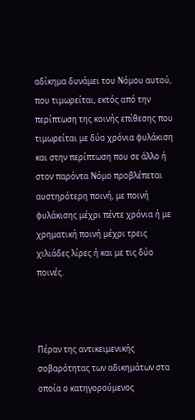αδίκημα δυνάμει του Νόμου αυτού, που τιμωρείται, εκτός από την περίπτωση της κοινής επίθεσης που τιμωρείται με δύο χρόνια φυλάκιση και στην περίπτωση που σε άλλο ή στον παρόντα Νόμο προβλέπεται αυστηρότερη ποινή, με ποινή φυλάκισης μέχρι πέντε χρόνια ή με χρηματική ποινή μέχρι τρεις χιλιάδες λίρες ή και με τις δύο ποινές.



Πέραν της αντικειμενικής σοβαρότητας των αδικημάτων στα οποία ο κατηγορούμενος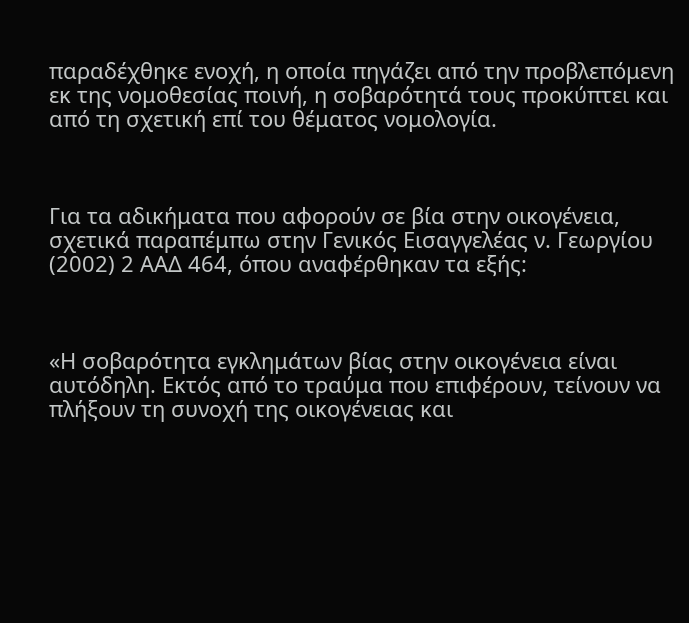παραδέχθηκε ενοχή, η οποία πηγάζει από την προβλεπόμενη εκ της νομοθεσίας ποινή, η σοβαρότητά τους προκύπτει και από τη σχετική επί του θέματος νομολογία.



Για τα αδικήματα που αφορούν σε βία στην οικογένεια, σχετικά παραπέμπω στην Γενικός Εισαγγελέας ν. Γεωργίου (2002) 2 ΑΑΔ 464, όπου αναφέρθηκαν τα εξής:



«Η σοβαρότητα εγκλημάτων βίας στην οικογένεια είναι αυτόδηλη. Εκτός από το τραύμα που επιφέρουν, τείνουν να πλήξουν τη συνοχή της οικογένειας και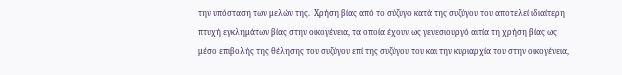την υπόσταση των μελών της.  Χρήση βίας από το σύζυγο κατά της συζύγου του αποτελεί ιδιαίτερη πτυχή εγκλημάτων βίας στην οικογένεια, τα οποία έχουν ως γενεσιουργό αιτία τη χρήση βίας ως μέσο επιβολής της θέλησης του συζύγου επί της συζύγου του και την κυριαρχία του στην οικογένεια,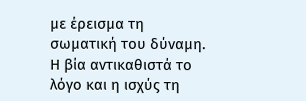με έρεισμα τη σωματική του δύναμη. Η βία αντικαθιστά το λόγο και η ισχύς τη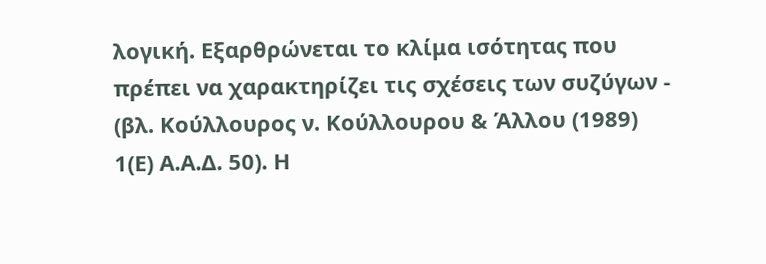λογική. Εξαρθρώνεται το κλίμα ισότητας που πρέπει να χαρακτηρίζει τις σχέσεις των συζύγων - (βλ. Κούλλουρος ν. Κούλλουρου & Άλλου (1989) 1(Ε) Α.Α.Δ. 50). Η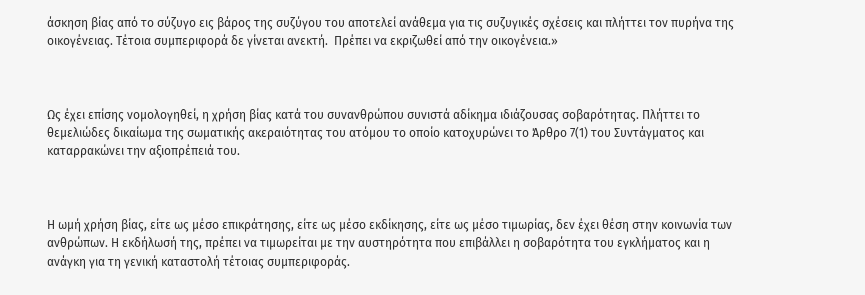άσκηση βίας από το σύζυγο εις βάρος της συζύγου του αποτελεί ανάθεμα για τις συζυγικές σχέσεις και πλήττει τον πυρήνα της οικογένειας. Τέτοια συμπεριφορά δε γίνεται ανεκτή.  Πρέπει να εκριζωθεί από την οικογένεια.»



Ως έχει επίσης νομολογηθεί, η χρήση βίας κατά του συνανθρώπου συνιστά αδίκημα ιδιάζουσας σοβαρότητας. Πλήττει το θεμελιώδες δικαίωμα της σωματικής ακεραιότητας του ατόμου το οποίο κατοχυρώνει το Άρθρο 7(1) του Συντάγματος και καταρρακώνει την αξιοπρέπειά του.



Η ωμή χρήση βίας, είτε ως μέσο επικράτησης, είτε ως μέσο εκδίκησης, είτε ως μέσο τιμωρίας, δεν έχει θέση στην κοινωνία των ανθρώπων. Η εκδήλωσή της, πρέπει να τιμωρείται με την αυστηρότητα που επιβάλλει η σοβαρότητα του εγκλήματος και η ανάγκη για τη γενική καταστολή τέτοιας συμπεριφοράς.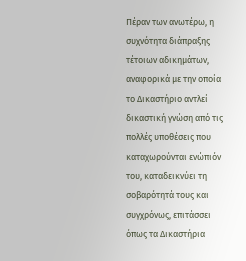Πέραν των ανωτέρω, η συχνότητα διάπραξης τέτοιων αδικημάτων, αναφορικά με την οποία το Δικαστήριο αντλεί δικαστική γνώση από τις πολλές υποθέσεις που καταχωρούνται ενώπιόν του, καταδεικνύει τη σοβαρότητά τους και συγχρόνως, επιτάσσει όπως τα Δικαστήρια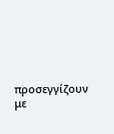προσεγγίζουν με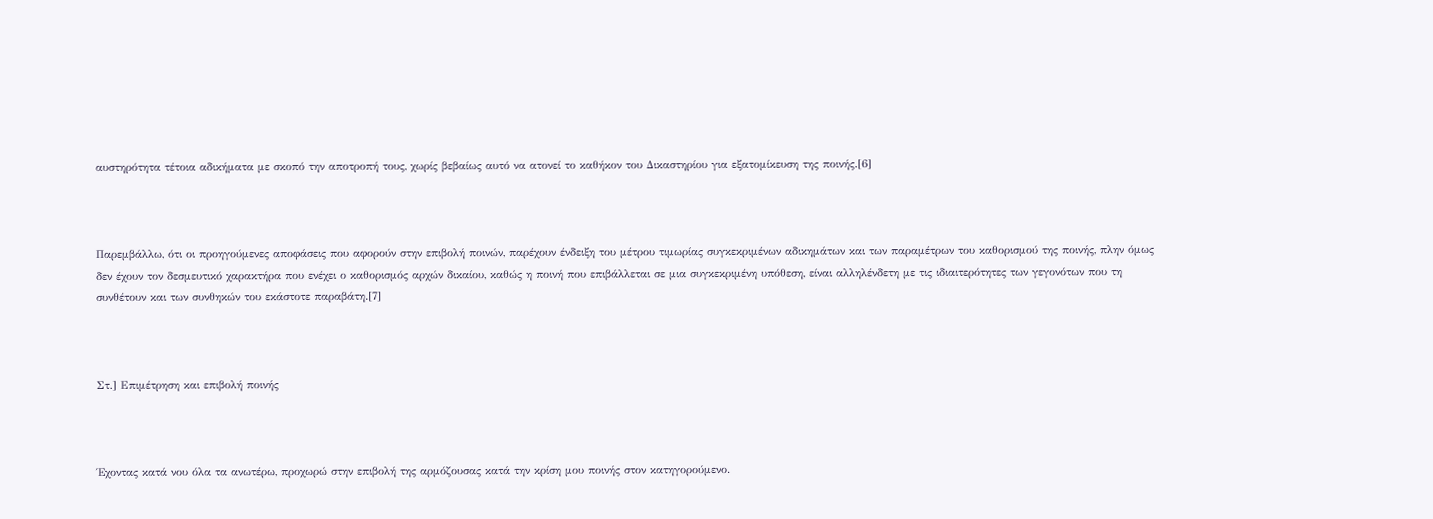αυστηρότητα τέτοια αδικήματα με σκοπό την αποτροπή τους, χωρίς βεβαίως αυτό να ατονεί το καθήκον του Δικαστηρίου για εξατομίκευση της ποινής.[6]



Παρεμβάλλω, ότι οι προηγούμενες αποφάσεις που αφορούν στην επιβολή ποινών, παρέχουν ένδειξη του μέτρου τιμωρίας συγκεκριμένων αδικημάτων και των παραμέτρων του καθορισμού της ποινής, πλην όμως δεν έχουν τον δεσμευτικό χαρακτήρα που ενέχει ο καθορισμός αρχών δικαίου, καθώς η ποινή που επιβάλλεται σε μια συγκεκριμένη υπόθεση, είναι αλληλένδετη με τις ιδιαιτερότητες των γεγονότων που τη συνθέτουν και των συνθηκών του εκάστοτε παραβάτη.[7]



Στ.] Επιμέτρηση και επιβολή ποινής



Έχοντας κατά νου όλα τα ανωτέρω, προχωρώ στην επιβολή της αρμόζουσας κατά την κρίση μου ποινής στον κατηγορούμενο.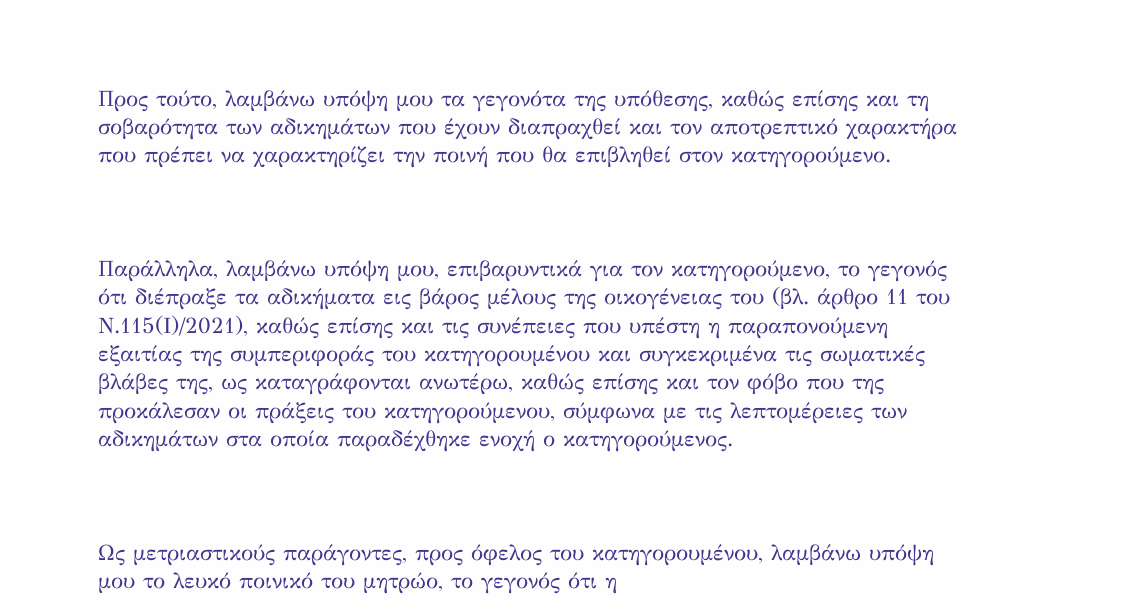Προς τούτο, λαμβάνω υπόψη μου τα γεγονότα της υπόθεσης, καθώς επίσης και τη σοβαρότητα των αδικημάτων που έχουν διαπραχθεί και τον αποτρεπτικό χαρακτήρα που πρέπει να χαρακτηρίζει την ποινή που θα επιβληθεί στον κατηγορούμενο.



Παράλληλα, λαμβάνω υπόψη μου, επιβαρυντικά για τον κατηγορούμενο, το γεγονός ότι διέπραξε τα αδικήματα εις βάρος μέλους της οικογένειας του (βλ. άρθρο 11 του Ν.115(Ι)/2021), καθώς επίσης και τις συνέπειες που υπέστη η παραπονούμενη εξαιτίας της συμπεριφοράς του κατηγορουμένου και συγκεκριμένα τις σωματικές βλάβες της, ως καταγράφονται ανωτέρω, καθώς επίσης και τον φόβο που της προκάλεσαν οι πράξεις του κατηγορούμενου, σύμφωνα με τις λεπτομέρειες των αδικημάτων στα οποία παραδέχθηκε ενοχή ο κατηγορούμενος.



Ως μετριαστικούς παράγοντες, προς όφελος του κατηγορουμένου, λαμβάνω υπόψη μου το λευκό ποινικό του μητρώο, το γεγονός ότι η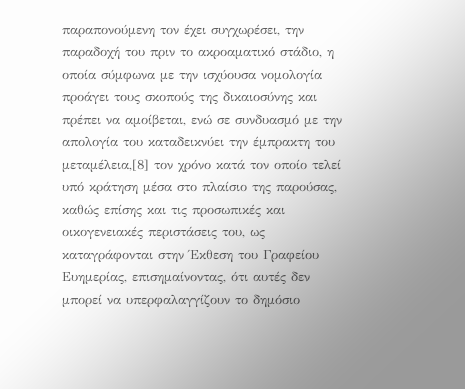παραπονούμενη τον έχει συγχωρέσει, την παραδοχή του πριν το ακροαματικό στάδιο, η οποία σύμφωνα με την ισχύουσα νομολογία προάγει τους σκοπούς της δικαιοσύνης και πρέπει να αμοίβεται, ενώ σε συνδυασμό με την απολογία του καταδεικνύει την έμπρακτη του μεταμέλεια,[8] τον χρόνο κατά τον οποίο τελεί υπό κράτηση μέσα στο πλαίσιο της παρούσας, καθώς επίσης και τις προσωπικές και οικογενειακές περιστάσεις του, ως καταγράφονται στην Έκθεση του Γραφείου Ευημερίας, επισημαίνοντας, ότι αυτές δεν μπορεί να υπερφαλαγγίζουν το δημόσιο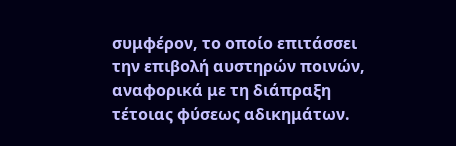συμφέρον, το οποίο επιτάσσει την επιβολή αυστηρών ποινών, αναφορικά με τη διάπραξη τέτοιας φύσεως αδικημάτων.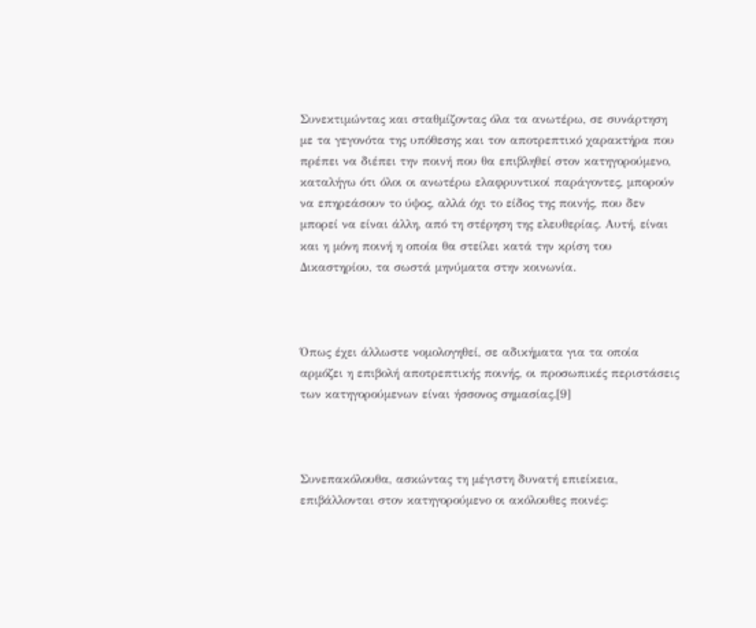Συνεκτιμώντας και σταθμίζοντας όλα τα ανωτέρω, σε συνάρτηση με τα γεγονότα της υπόθεσης και τον αποτρεπτικό χαρακτήρα που πρέπει να διέπει την ποινή που θα επιβληθεί στον κατηγορούμενο, καταλήγω ότι όλοι οι ανωτέρω ελαφρυντικοί παράγοντες, μπορούν να επηρεάσουν το ύψος, αλλά όχι το είδος της ποινής, που δεν μπορεί να είναι άλλη, από τη στέρηση της ελευθερίας. Αυτή, είναι και η μόνη ποινή η οποία θα στείλει κατά την κρίση του Δικαστηρίου, τα σωστά μηνύματα στην κοινωνία.



Όπως έχει άλλωστε νομολογηθεί, σε αδικήματα για τα οποία αρμόζει η επιβολή αποτρεπτικής ποινής, οι προσωπικές περιστάσεις των κατηγορούμενων είναι ήσσονος σημασίας.[9]



Συνεπακόλουθα, ασκώντας τη μέγιστη δυνατή επιείκεια, επιβάλλονται στον κατηγορούμενο οι ακόλουθες ποινές: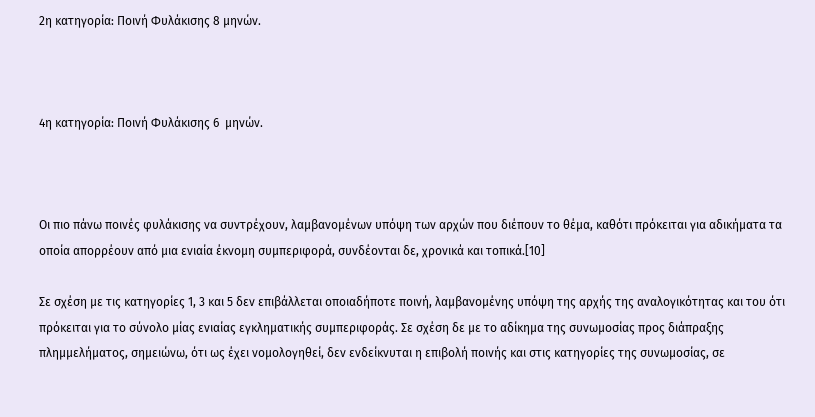2η κατηγορία: Ποινή Φυλάκισης 8 μηνών.



4η κατηγορία: Ποινή Φυλάκισης 6  μηνών.



Οι πιο πάνω ποινές φυλάκισης να συντρέχουν, λαμβανομένων υπόψη των αρχών που διέπουν το θέμα, καθότι πρόκειται για αδικήματα τα οποία απορρέουν από μια ενιαία έκνομη συμπεριφορά, συνδέονται δε, χρονικά και τοπικά.[10]

Σε σχέση με τις κατηγορίες 1, 3 και 5 δεν επιβάλλεται οποιαδήποτε ποινή, λαμβανομένης υπόψη της αρχής της αναλογικότητας και του ότι πρόκειται για το σύνολο μίας ενιαίας εγκληματικής συμπεριφοράς. Σε σχέση δε με το αδίκημα της συνωμοσίας προς διάπραξης πλημμελήματος, σημειώνω, ότι ως έχει νομολογηθεί, δεν ενδείκνυται η επιβολή ποινής και στις κατηγορίες της συνωμοσίας, σε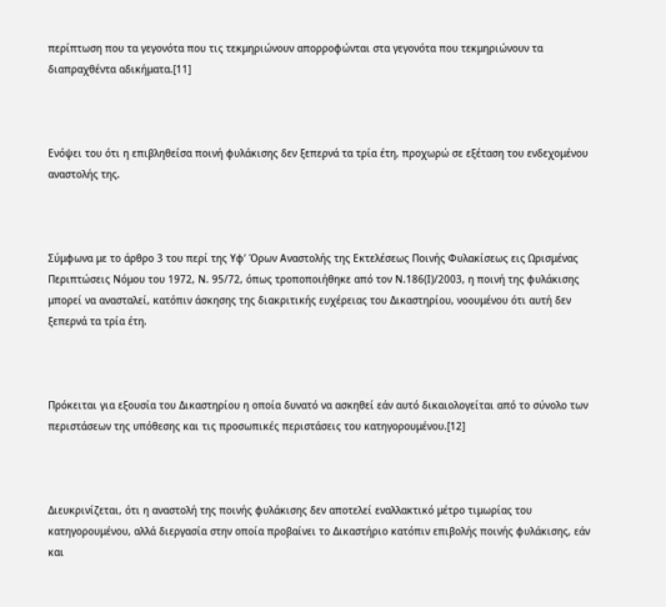περίπτωση που τα γεγονότα που τις τεκμηριώνουν απορροφώνται στα γεγονότα που τεκμηριώνουν τα διαπραχθέντα αδικήματα.[11]



Ενόψει του ότι η επιβληθείσα ποινή φυλάκισης δεν ξεπερνά τα τρία έτη, προχωρώ σε εξέταση του ενδεχομένου αναστολής της.



Σύμφωνα με το άρθρο 3 του περί της Υφ’ Όρων Αναστολής της Εκτελέσεως Ποινής Φυλακίσεως εις Ωρισμένας Περιπτώσεις Νόμου του 1972, Ν. 95/72, όπως τροποποιήθηκε από τον Ν.186(Ι)/2003, η ποινή της φυλάκισης μπορεί να ανασταλεί, κατόπιν άσκησης της διακριτικής ευχέρειας του Δικαστηρίου, νοουμένου ότι αυτή δεν ξεπερνά τα τρία έτη.



Πρόκειται για εξουσία του Δικαστηρίου η οποία δυνατό να ασκηθεί εάν αυτό δικαιολογείται από το σύνολο των περιστάσεων της υπόθεσης και τις προσωπικές περιστάσεις του κατηγορουμένου.[12]



Διευκρινίζεται, ότι η αναστολή της ποινής φυλάκισης δεν αποτελεί εναλλακτικό μέτρο τιμωρίας του κατηγορουμένου, αλλά διεργασία στην οποία προβαίνει το Δικαστήριο κατόπιν επιβολής ποινής φυλάκισης, εάν και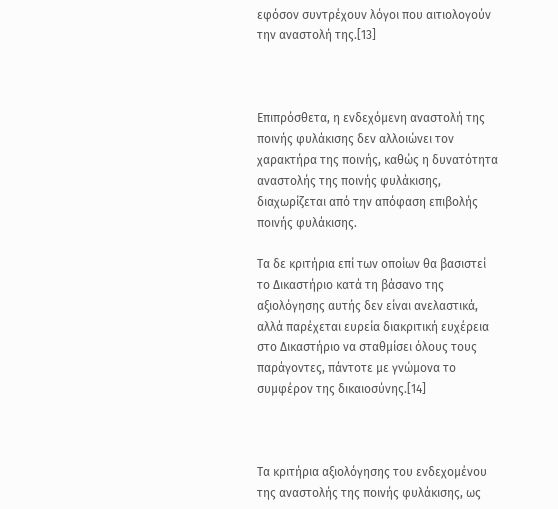εφόσον συντρέχουν λόγοι που αιτιολογούν την αναστολή της.[13]



Επιπρόσθετα, η ενδεχόμενη αναστολή της ποινής φυλάκισης δεν αλλοιώνει τον χαρακτήρα της ποινής, καθώς η δυνατότητα αναστολής της ποινής φυλάκισης, διαχωρίζεται από την απόφαση επιβολής ποινής φυλάκισης.

Τα δε κριτήρια επί των οποίων θα βασιστεί το Δικαστήριο κατά τη βάσανο της αξιολόγησης αυτής δεν είναι ανελαστικά, αλλά παρέχεται ευρεία διακριτική ευχέρεια στο Δικαστήριο να σταθμίσει όλους τους παράγοντες, πάντοτε με γνώμονα το συμφέρον της δικαιοσύνης.[14]



Τα κριτήρια αξιολόγησης του ενδεχομένου της αναστολής της ποινής φυλάκισης, ως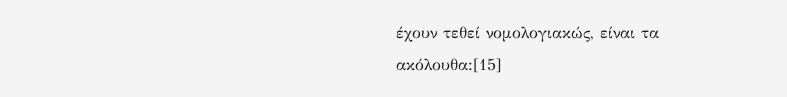έχουν τεθεί νομολογιακώς, είναι τα ακόλουθα:[15]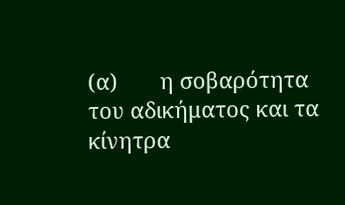(α)       η σοβαρότητα του αδικήματος και τα κίνητρα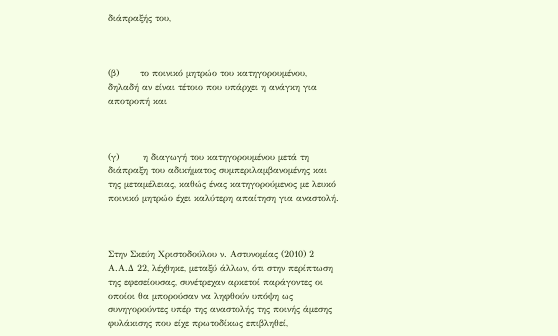διάπραξής του,



(β)       το ποινικό μητρώο του κατηγορουμένου, δηλαδή αν είναι τέτοιο που υπάρχει η ανάγκη για αποτροπή και



(γ)        η διαγωγή του κατηγορουμένου μετά τη διάπραξη του αδικήματος συμπεριλαμβανομένης και της μεταμέλειας, καθώς ένας κατηγορούμενος με λευκό ποινικό μητρώο έχει καλύτερη απαίτηση για αναστολή.



Στην Σκεύη Χριστοδούλου ν. Αστυνομίας (2010) 2 Α.Α.Δ 22, λέχθηκε, μεταξύ άλλων, ότι στην περίπτωση της εφεσείουσας, συνέτρεχαν αρκετοί παράγοντες οι οποίοι θα μπορούσαν να ληφθούν υπόψη ως συνηγορούντες υπέρ της αναστολής της ποινής άμεσης φυλάκισης που είχε πρωτοδίκως επιβληθεί,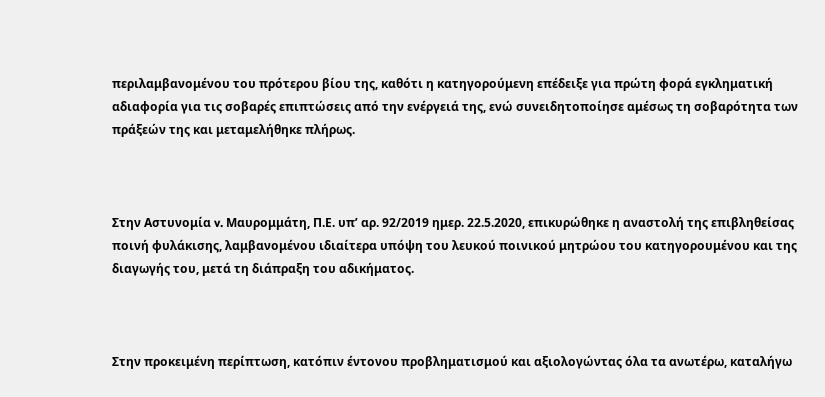περιλαμβανομένου του πρότερου βίου της, καθότι η κατηγορούμενη επέδειξε για πρώτη φορά εγκληματική αδιαφορία για τις σοβαρές επιπτώσεις από την ενέργειά της, ενώ συνειδητοποίησε αμέσως τη σοβαρότητα των πράξεών της και μεταμελήθηκε πλήρως.



Στην Αστυνομία v. Μαυρομμάτη, Π.Ε. υπ’ αρ. 92/2019 ημερ. 22.5.2020, επικυρώθηκε η αναστολή της επιβληθείσας ποινή φυλάκισης, λαμβανομένου ιδιαίτερα υπόψη του λευκού ποινικού μητρώου του κατηγορουμένου και της διαγωγής του, μετά τη διάπραξη του αδικήματος.



Στην προκειμένη περίπτωση, κατόπιν έντονου προβληματισμού και αξιολογώντας όλα τα ανωτέρω, καταλήγω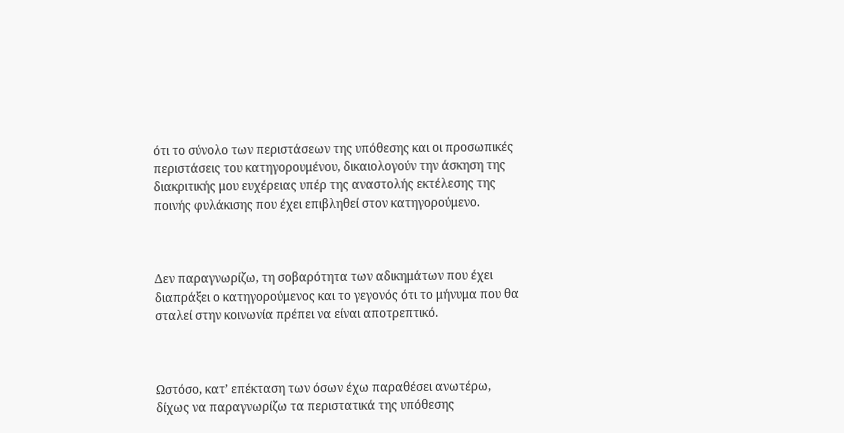ότι το σύνολο των περιστάσεων της υπόθεσης και οι προσωπικές περιστάσεις του κατηγορουμένου, δικαιολογούν την άσκηση της διακριτικής μου ευχέρειας υπέρ της αναστολής εκτέλεσης της ποινής φυλάκισης που έχει επιβληθεί στον κατηγορούμενο.



Δεν παραγνωρίζω, τη σοβαρότητα των αδικημάτων που έχει διαπράξει ο κατηγορούμενος και το γεγονός ότι το μήνυμα που θα σταλεί στην κοινωνία πρέπει να είναι αποτρεπτικό.



Ωστόσο, κατ’ επέκταση των όσων έχω παραθέσει ανωτέρω, δίχως να παραγνωρίζω τα περιστατικά της υπόθεσης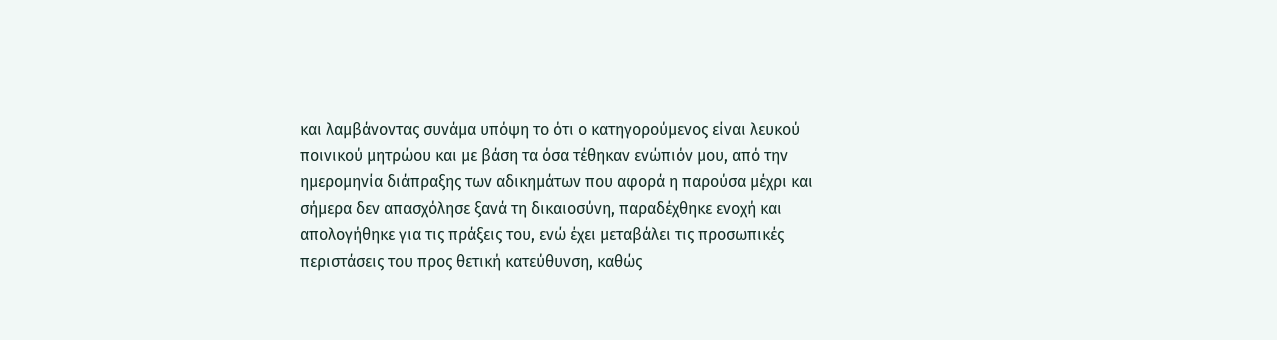και λαμβάνοντας συνάμα υπόψη το ότι ο κατηγορούμενος είναι λευκού ποινικού μητρώου και με βάση τα όσα τέθηκαν ενώπιόν μου, από την ημερομηνία διάπραξης των αδικημάτων που αφορά η παρούσα μέχρι και σήμερα δεν απασχόλησε ξανά τη δικαιοσύνη, παραδέχθηκε ενοχή και απολογήθηκε για τις πράξεις του, ενώ έχει μεταβάλει τις προσωπικές περιστάσεις του προς θετική κατεύθυνση, καθώς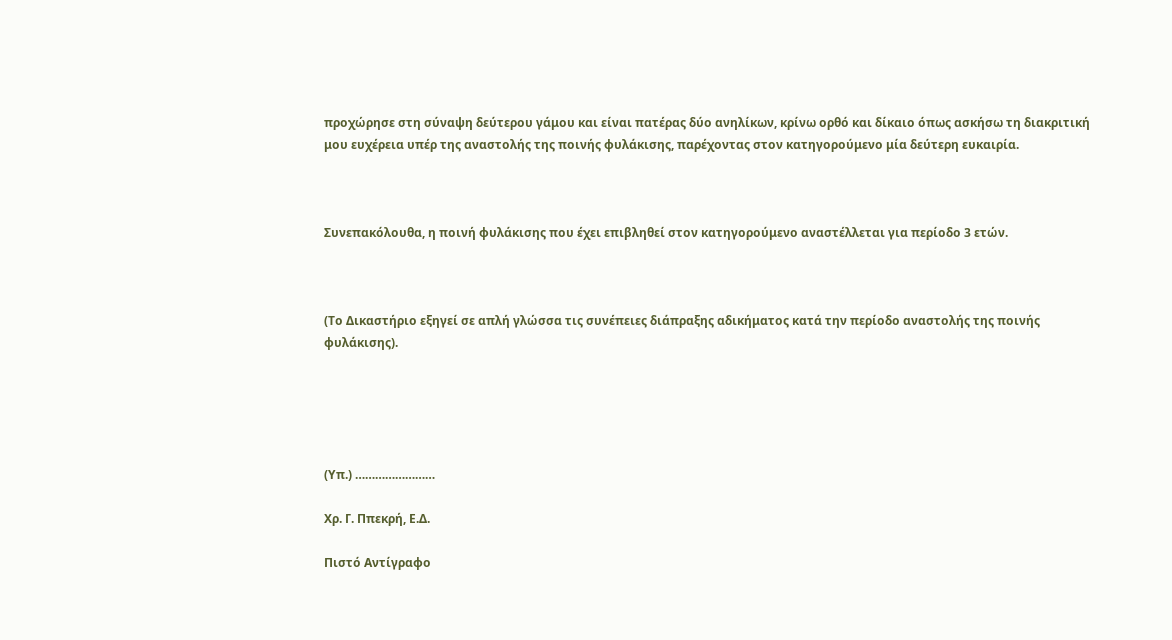προχώρησε στη σύναψη δεύτερου γάμου και είναι πατέρας δύο ανηλίκων, κρίνω ορθό και δίκαιο όπως ασκήσω τη διακριτική μου ευχέρεια υπέρ της αναστολής της ποινής φυλάκισης, παρέχοντας στον κατηγορούμενο μία δεύτερη ευκαιρία.



Συνεπακόλουθα, η ποινή φυλάκισης που έχει επιβληθεί στον κατηγορούμενο αναστέλλεται για περίοδο 3 ετών.



(Το Δικαστήριο εξηγεί σε απλή γλώσσα τις συνέπειες διάπραξης αδικήματος κατά την περίοδο αναστολής της ποινής φυλάκισης).





(Υπ.) ……………………

Χρ. Γ. Ππεκρή, Ε.Δ.

Πιστό Αντίγραφο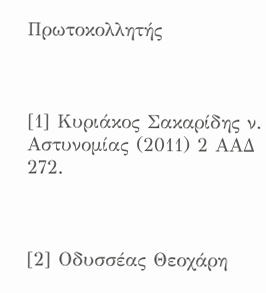Πρωτοκολλητής



[1] Κυριάκος Σακαρίδης ν. Αστυνομίας (2011) 2 ΑΑΔ 272.



[2] Οδυσσέας Θεοχάρη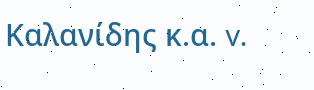Καλανίδης κ.α. v.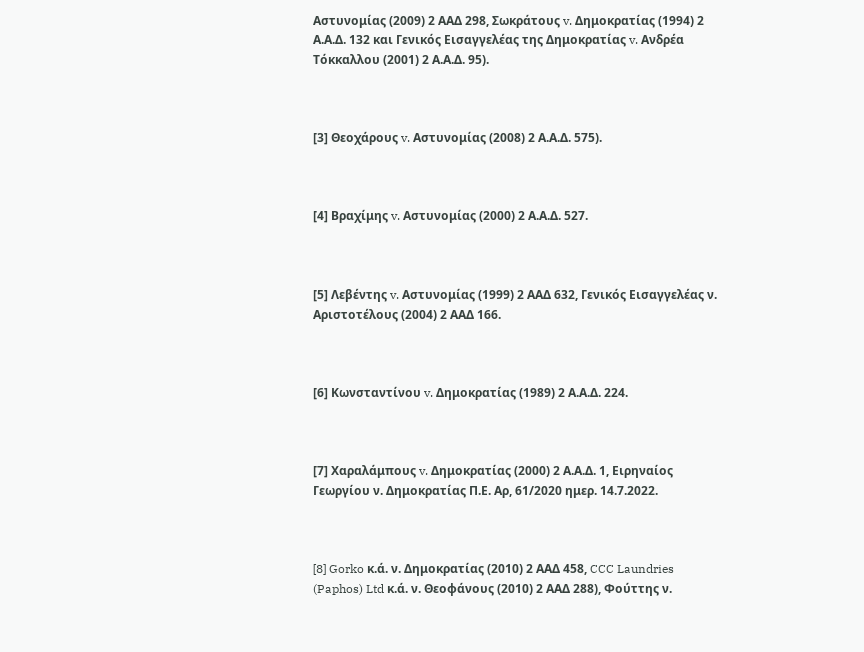Αστυνομίας (2009) 2 ΑΑΔ 298, Σωκράτους v. Δημοκρατίας (1994) 2 Α.Α.Δ. 132 και Γενικός Εισαγγελέας της Δημοκρατίας v. Ανδρέα Τόκκαλλου (2001) 2 Α.Α.Δ. 95).



[3] Θεοχάρους v. Αστυνομίας (2008) 2 Α.Α.Δ. 575).



[4] Βραχίμης v. Αστυνομίας (2000) 2 Α.Α.Δ. 527.



[5] Λεβέντης v. Αστυνομίας (1999) 2 ΑΑΔ 632, Γενικός Εισαγγελέας ν. Αριστοτέλους (2004) 2 ΑΑΔ 166.



[6] Κωνσταντίνου v. Δημοκρατίας (1989) 2 Α.Α.Δ. 224.



[7] Χαραλάμπους v. Δημοκρατίας (2000) 2 Α.Α.Δ. 1, Ειρηναίος Γεωργίου ν. Δημοκρατίας Π.Ε. Αρ, 61/2020 ημερ. 14.7.2022.



[8] Gorko κ.ά. ν. Δημοκρατίας (2010) 2 ΑΑΔ 458, CCC Laundries (Paphos) Ltd κ.ά. ν. Θεοφάνους (2010) 2 ΑΑΔ 288), Φούττης ν.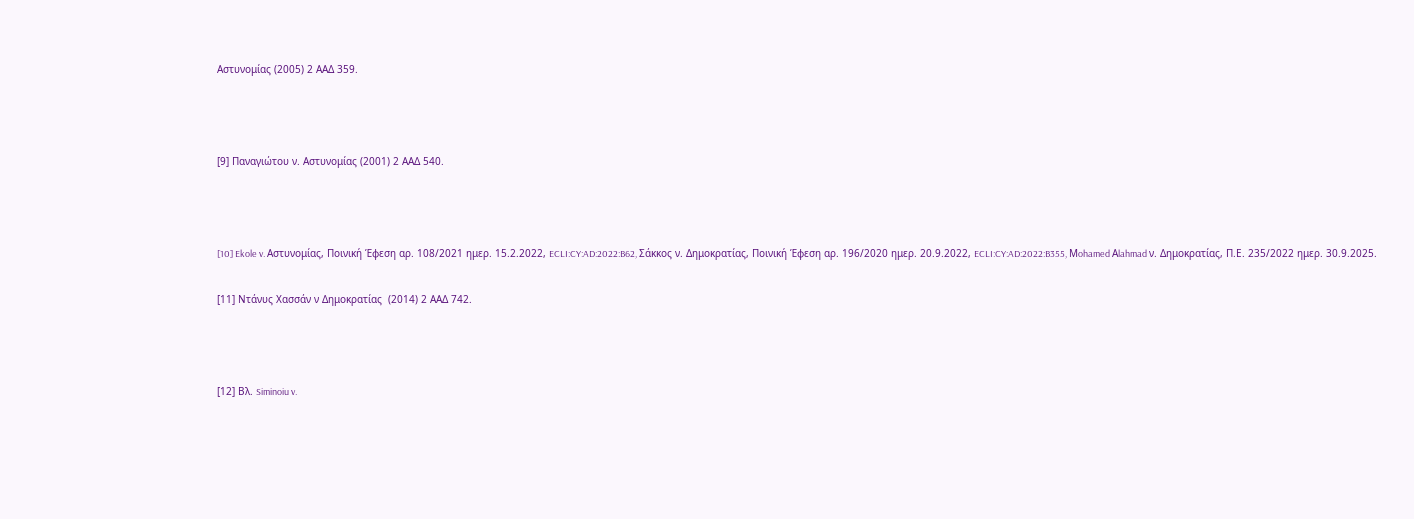Αστυνομίας (2005) 2 ΑΑΔ 359.



[9] Παναγιώτου ν. Αστυνομίας (2001) 2 ΑΑΔ 540.



[10] Ekole v. Αστυνομίας, Ποινική Έφεση αρ. 108/2021 ημερ. 15.2.2022, ECLI:CY:AD:2022:B62, Σάκκος ν. Δημοκρατίας, Ποινική Έφεση αρ. 196/2020 ημερ. 20.9.2022, ECLI:CY:AD:2022:B355, Μohamed Αlahmad ν. Δημοκρατίας, Π.Ε. 235/2022 ημερ. 30.9.2025.

[11] Ντάνυς Χασσάν ν Δημοκρατίας  (2014) 2 ΑΑΔ 742.



[12] Βλ. Siminoiu v.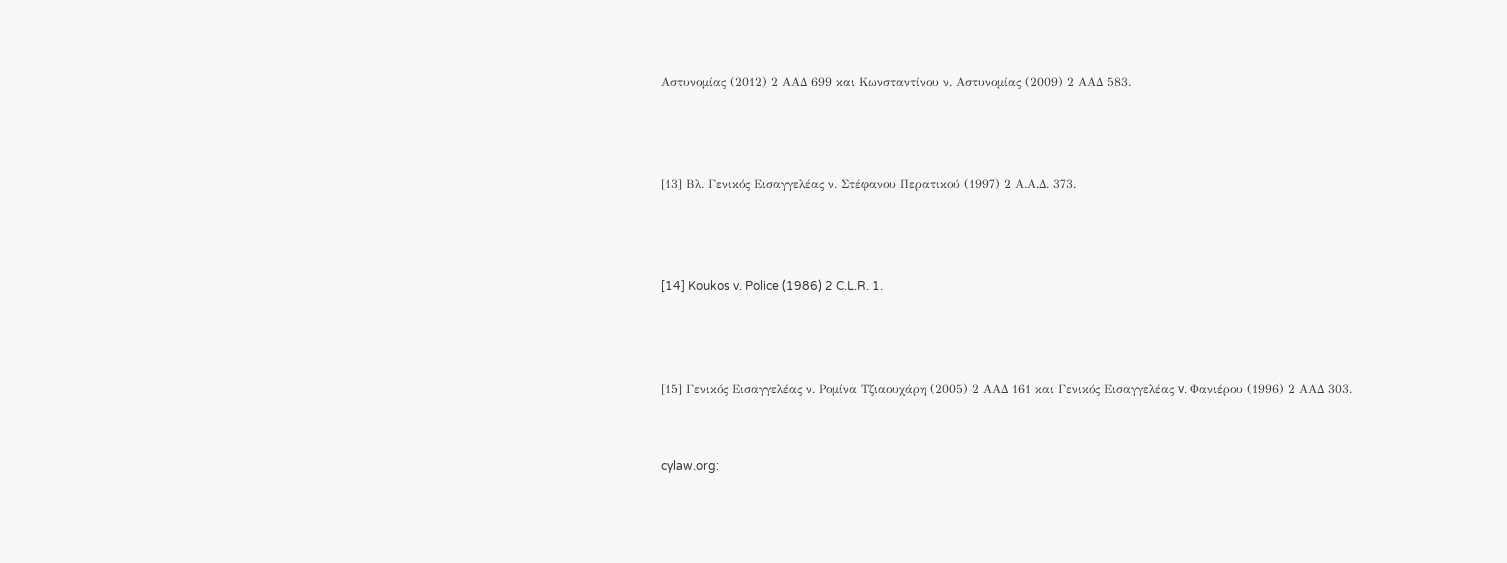Αστυνομίας (2012) 2 ΑΑΔ 699 και Κωνσταντίνου ν. Αστυνομίας (2009) 2 ΑΑΔ 583.



[13] Βλ. Γενικός Εισαγγελέας ν. Στέφανου Περατικού (1997) 2 Α.Α.Δ. 373.



[14] Koukos v. Police (1986) 2 C.L.R. 1.



[15] Γενικός Εισαγγελέας ν. Ρομίνα Τζιαουχάρη (2005) 2 ΑΑΔ 161 και Γενικός Εισαγγελέας v. Φανιέρου (1996) 2 ΑΑΔ 303.


cylaw.org: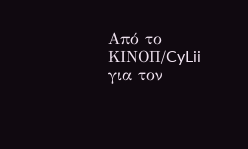Από το ΚΙΝOΠ/CyLii για τον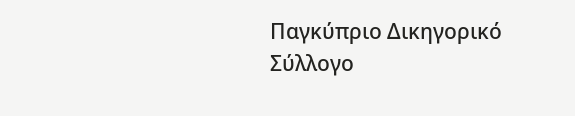Παγκύπριο Δικηγορικό Σύλλογο